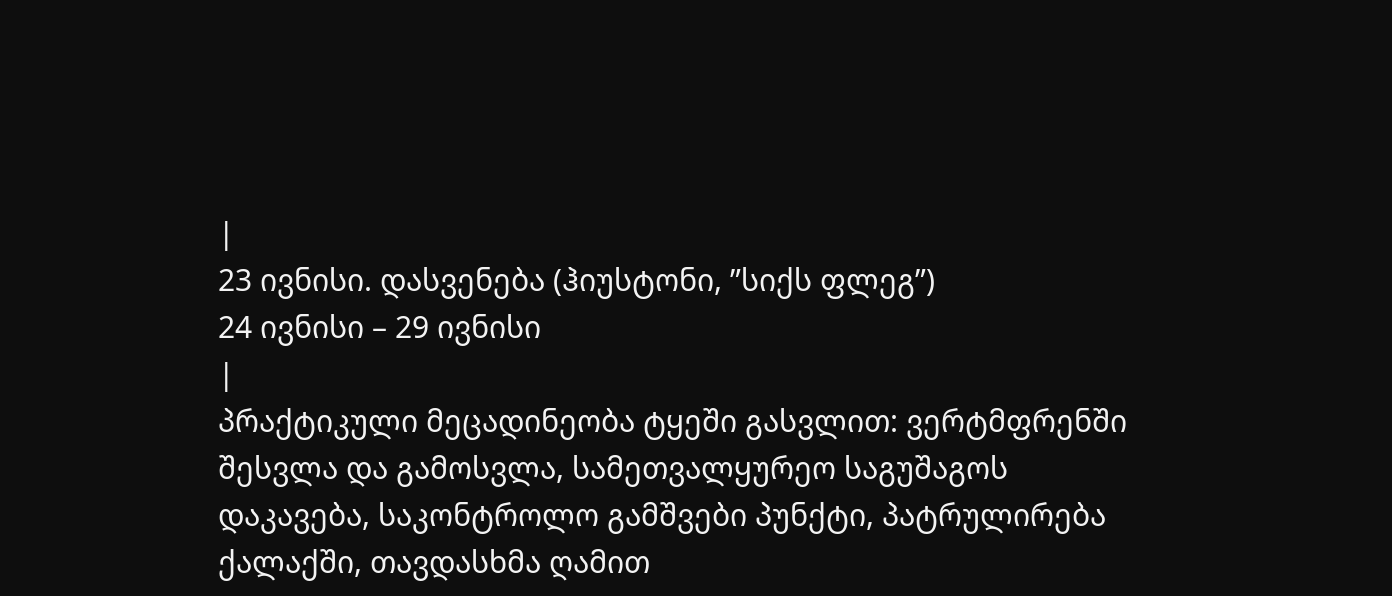|
23 ივნისი. დასვენება (ჰიუსტონი, ”სიქს ფლეგ”)
24 ივნისი – 29 ივნისი
|
პრაქტიკული მეცადინეობა ტყეში გასვლით: ვერტმფრენში შესვლა და გამოსვლა, სამეთვალყურეო საგუშაგოს დაკავება, საკონტროლო გამშვები პუნქტი, პატრულირება ქალაქში, თავდასხმა ღამით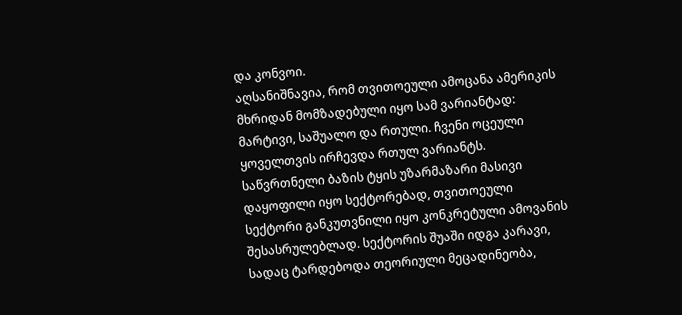და კონვოი.
აღსანიშნავია, რომ თვითოეული ამოცანა ამერიკის მხრიდან მომზადებული იყო სამ ვარიანტად: მარტივი, საშუალო და რთული. ჩვენი ოცეული ყოველთვის ირჩევდა რთულ ვარიანტს.
საწვრთნელი ბაზის ტყის უზარმაზარი მასივი დაყოფილი იყო სექტორებად, თვითოეული სექტორი განკუთვნილი იყო კონკრეტული ამოვანის შესასრულებლად. სექტორის შუაში იდგა კარავი, სადაც ტარდებოდა თეორიული მეცადინეობა,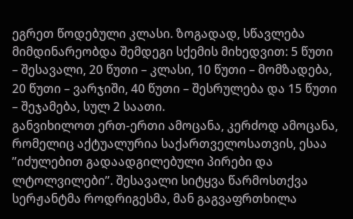ეგრეთ წოდებული კლასი. ზოგადად, სწავლება მიმდინარეობდა შემდეგი სქემის მიხედვით: 5 წუთი – შესავალი, 20 წუთი – კლასი, 10 წუთი – მომზადება, 20 წუთი – ვარჯიში, 40 წუთი – შესრულება და 15 წუთი – შეჯამება, სულ 2 საათი.
განვიხილოთ ერთ-ერთი ამოცანა, კერძოდ ამოცანა, რომელიც აქტუალურია საქართველოსათვის, ესაა ”იძულებით გადაადგილებული პირები და ლტოლვილები”. შესავალი სიტყვა წარმოსთქვა სერჟანტმა როდრიგესმა, მან გაგვაფრთხილა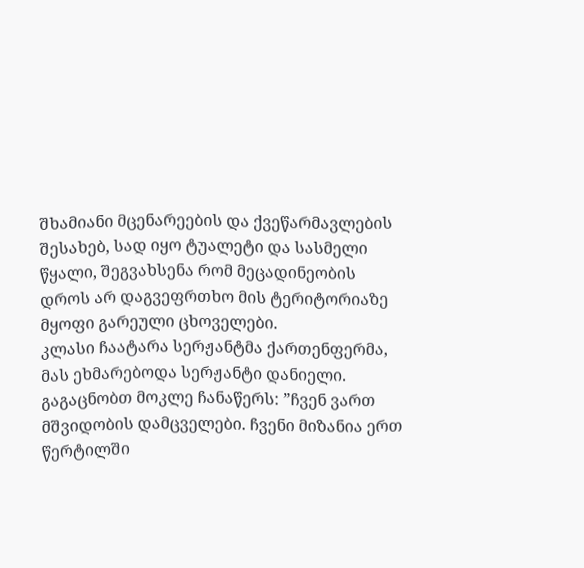შხამიანი მცენარეების და ქვეწარმავლების შესახებ, სად იყო ტუალეტი და სასმელი წყალი, შეგვახსენა რომ მეცადინეობის დროს არ დაგვეფრთხო მის ტერიტორიაზე მყოფი გარეული ცხოველები.
კლასი ჩაატარა სერჟანტმა ქართენფერმა, მას ეხმარებოდა სერჟანტი დანიელი. გაგაცნობთ მოკლე ჩანაწერს: ”ჩვენ ვართ მშვიდობის დამცველები. ჩვენი მიზანია ერთ წერტილში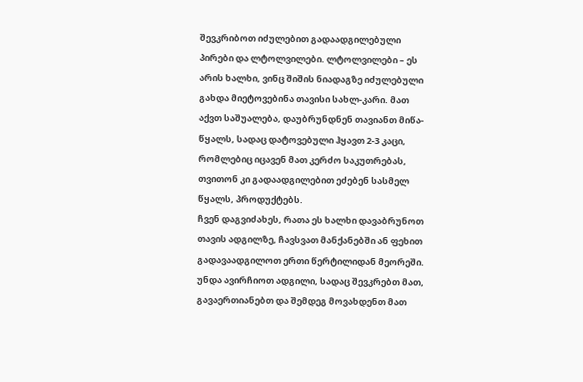შევკრიბოთ იძულებით გადაადგილებული პირები და ლტოლვილები. ლტოლვილები – ეს არის ხალხი, ვინც შიშის ნიადაგზე იძულებული გახდა მიეტოვებინა თავისი სახლ-კარი. მათ აქვთ საშუალება, დაუბრუნდნენ თავიანთ მიწა-წყალს, სადაც დატოვებული ჰყავთ 2-3 კაცი, რომლებიც იცავენ მათ კერძო საკუთრებას, თვითონ კი გადაადგილებით ეძებენ სასმელ წყალს, პროდუქტებს.
ჩვენ დაგვიძახეს, რათა ეს ხალხი დავაბრუნოთ თავის ადგილზე, ჩავსვათ მანქანებში ან ფეხით გადავაადგილოთ ერთი წერტილიდან მეორეში. უნდა ავირჩიოთ ადგილი, სადაც შევკრებთ მათ, გავაერთიანებთ და შემდეგ მოვახდენთ მათ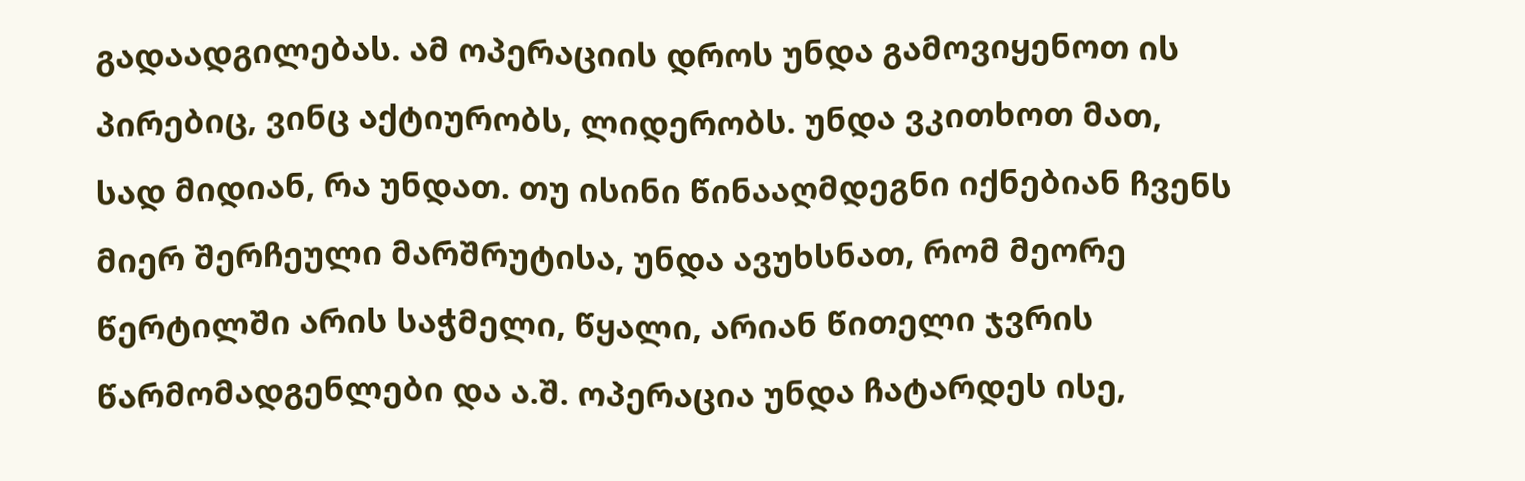გადაადგილებას. ამ ოპერაციის დროს უნდა გამოვიყენოთ ის პირებიც, ვინც აქტიურობს, ლიდერობს. უნდა ვკითხოთ მათ, სად მიდიან, რა უნდათ. თუ ისინი წინააღმდეგნი იქნებიან ჩვენს მიერ შერჩეული მარშრუტისა, უნდა ავუხსნათ, რომ მეორე წერტილში არის საჭმელი, წყალი, არიან წითელი ჯვრის წარმომადგენლები და ა.შ. ოპერაცია უნდა ჩატარდეს ისე,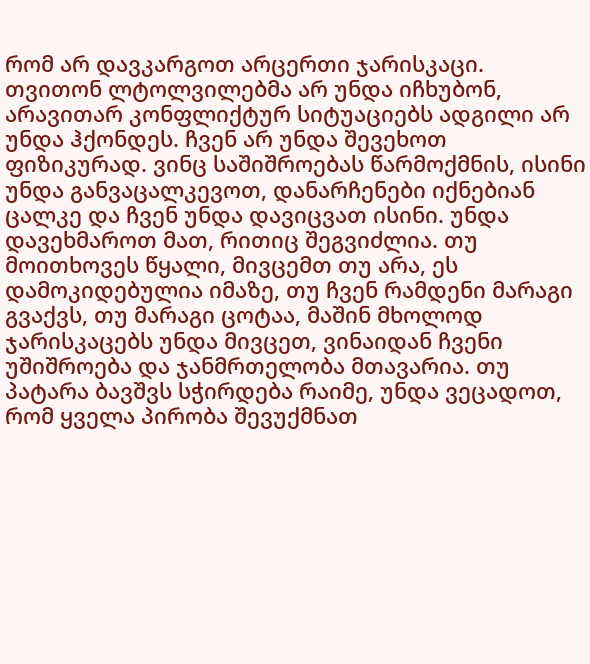რომ არ დავკარგოთ არცერთი ჯარისკაცი. თვითონ ლტოლვილებმა არ უნდა იჩხუბონ, არავითარ კონფლიქტურ სიტუაციებს ადგილი არ უნდა ჰქონდეს. ჩვენ არ უნდა შევეხოთ ფიზიკურად. ვინც საშიშროებას წარმოქმნის, ისინი უნდა განვაცალკევოთ, დანარჩენები იქნებიან ცალკე და ჩვენ უნდა დავიცვათ ისინი. უნდა დავეხმაროთ მათ, რითიც შეგვიძლია. თუ მოითხოვეს წყალი, მივცემთ თუ არა, ეს დამოკიდებულია იმაზე, თუ ჩვენ რამდენი მარაგი გვაქვს, თუ მარაგი ცოტაა, მაშინ მხოლოდ ჯარისკაცებს უნდა მივცეთ, ვინაიდან ჩვენი უშიშროება და ჯანმრთელობა მთავარია. თუ პატარა ბავშვს სჭირდება რაიმე, უნდა ვეცადოთ, რომ ყველა პირობა შევუქმნათ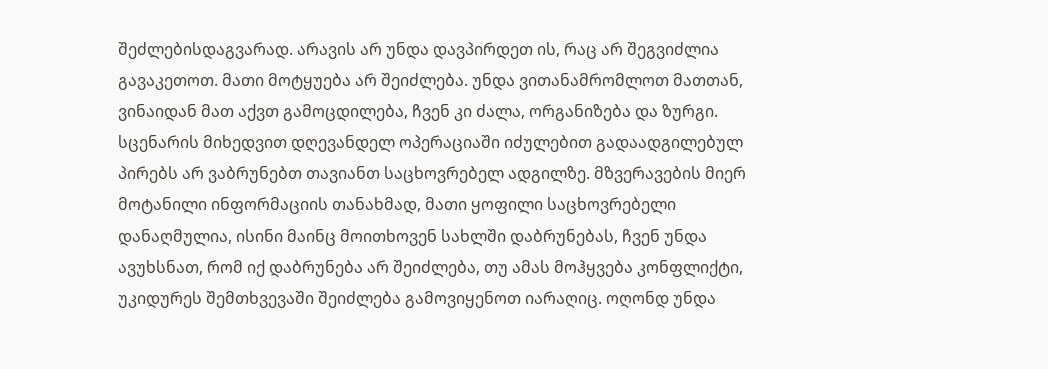შეძლებისდაგვარად. არავის არ უნდა დავპირდეთ ის, რაც არ შეგვიძლია გავაკეთოთ. მათი მოტყუება არ შეიძლება. უნდა ვითანამრომლოთ მათთან, ვინაიდან მათ აქვთ გამოცდილება, ჩვენ კი ძალა, ორგანიზება და ზურგი.
სცენარის მიხედვით დღევანდელ ოპერაციაში იძულებით გადაადგილებულ პირებს არ ვაბრუნებთ თავიანთ საცხოვრებელ ადგილზე. მზვერავების მიერ მოტანილი ინფორმაციის თანახმად, მათი ყოფილი საცხოვრებელი დანაღმულია, ისინი მაინც მოითხოვენ სახლში დაბრუნებას, ჩვენ უნდა ავუხსნათ, რომ იქ დაბრუნება არ შეიძლება, თუ ამას მოჰყვება კონფლიქტი, უკიდურეს შემთხვევაში შეიძლება გამოვიყენოთ იარაღიც. ოღონდ უნდა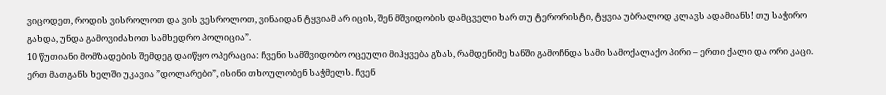ვიცოდეთ, როდის ვისროლოთ და ვის ვესროლოთ, ვინაიდან ტყვიამ არ იცის, შენ მშვიდობის დამცველი ხარ თუ ტერორისტი, ტყვია უბრალოდ კლავს ადამიანს! თუ საჭირო გახდა, უნდა გამოვიძახოთ სამხედრო პოლიცია”.
10 წუთიანი მომზადების შემდეგ დაიწყო ოპერაცია: ჩვენი სამშვიდობო ოცეული მიჰყვება გზას, რამდენიმე ხანში გამოჩნდა სამი სამოქალაქო პირი – ერთი ქალი და ორი კაცი. ერთ მათგანს ხელში უკავია ”დოლარები”, ისინი თხოულობენ საჭმელს. ჩვენ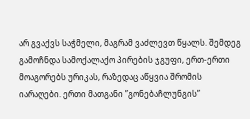არ გვაქვს საჭმელი, მაგრამ ვაძლევთ წყალს. შემდეგ გამოჩნდა სამოქალაქო პირების ჯგუფი, ერთ-ერთი მოაგორებს ურიკას, რაზედაც აწყვია შრომის იარაღები. ერთი მათგანი ”გონებაჩლუნგის”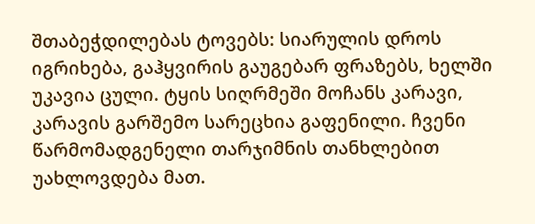შთაბეჭდილებას ტოვებს: სიარულის დროს იგრიხება, გაჰყვირის გაუგებარ ფრაზებს, ხელში უკავია ცული. ტყის სიღრმეში მოჩანს კარავი, კარავის გარშემო სარეცხია გაფენილი. ჩვენი წარმომადგენელი თარჯიმნის თანხლებით უახლოვდება მათ.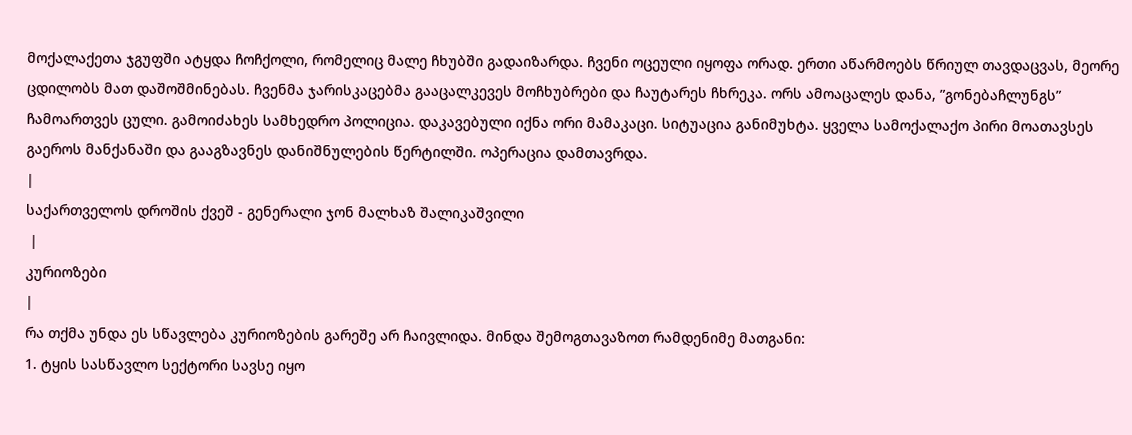მოქალაქეთა ჯგუფში ატყდა ჩოჩქოლი, რომელიც მალე ჩხუბში გადაიზარდა. ჩვენი ოცეული იყოფა ორად. ერთი აწარმოებს წრიულ თავდაცვას, მეორე ცდილობს მათ დაშოშმინებას. ჩვენმა ჯარისკაცებმა გააცალკევეს მოჩხუბრები და ჩაუტარეს ჩხრეკა. ორს ამოაცალეს დანა, ”გონებაჩლუნგს” ჩამოართვეს ცული. გამოიძახეს სამხედრო პოლიცია. დაკავებული იქნა ორი მამაკაცი. სიტუაცია განიმუხტა. ყველა სამოქალაქო პირი მოათავსეს გაეროს მანქანაში და გააგზავნეს დანიშნულების წერტილში. ოპერაცია დამთავრდა.
|
საქართველოს დროშის ქვეშ - გენერალი ჯონ მალხაზ შალიკაშვილი
 |
კურიოზები
|
რა თქმა უნდა ეს სწავლება კურიოზების გარეშე არ ჩაივლიდა. მინდა შემოგთავაზოთ რამდენიმე მათგანი:
1. ტყის სასწავლო სექტორი სავსე იყო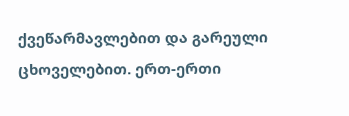ქვეწარმავლებით და გარეული ცხოველებით. ერთ-ერთი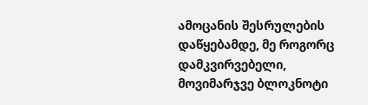ამოცანის შესრულების დაწყებამდე, მე როგორც დამკვირვებელი, მოვიმარჯვე ბლოკნოტი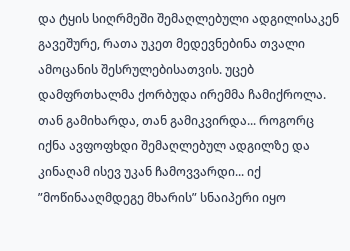და ტყის სიღრმეში შემაღლებული ადგილისაკენ გავეშურე, რათა უკეთ მედევნებინა თვალი ამოცანის შესრულებისათვის. უცებ დამფრთხალმა ქორბუდა ირემმა ჩამიქროლა. თან გამიხარდა, თან გამიკვირდა... როგორც იქნა ავფოფხდი შემაღლებულ ადგილზე და კინაღამ ისევ უკან ჩამოვვარდი... იქ ”მოწინააღმდეგე მხარის” სნაიპერი იყო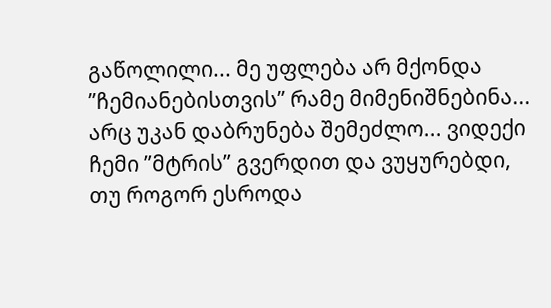გაწოლილი... მე უფლება არ მქონდა ”ჩემიანებისთვის” რამე მიმენიშნებინა... არც უკან დაბრუნება შემეძლო... ვიდექი ჩემი ”მტრის” გვერდით და ვუყურებდი, თუ როგორ ესროდა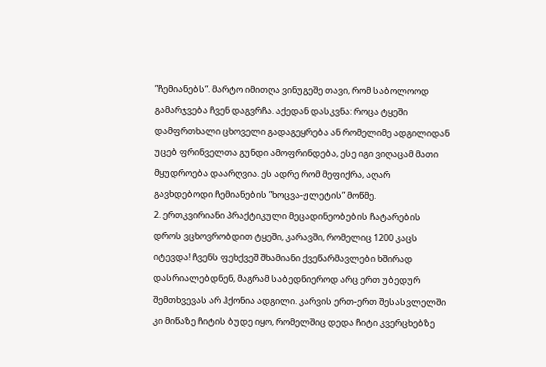”ჩემიანებს”. მარტო იმითღა ვინუგეშე თავი, რომ საბოლოოდ გამარჯვება ჩვენ დაგვრჩა. აქედან დასკვნა: როცა ტყეში დამფრთხალი ცხოველი გადაგეყრება ან რომელიმე ადგილიდან უცებ ფრინველთა გუნდი ამოფრინდება, ესე იგი ვიღაცამ მათი მყუდროება დაარღვია. ეს ადრე რომ მეფიქრა, აღარ გავხდებოდი ჩემიანების ”ხოცვა-ჟლეტის” მოწმე.
2. ერთკვირიანი პრაქტიკული მეცადინეობების ჩატარების დროს ვცხოვრობდით ტყეში, კარავში, რომელიც 1200 კაცს იტევდა! ჩვენს ფეხქვეშ შხამიანი ქვეწარმავლები ხშირად დასრიალებდნენ, მაგრამ საბედნიეროდ არც ერთ უბედურ შემთხვევას არ ჰქონია ადგილი. კარვის ერთ-ერთ შესასვლელში კი მიწაზე ჩიტის ბუდე იყო, რომელშიც დედა ჩიტი კვერცხებზე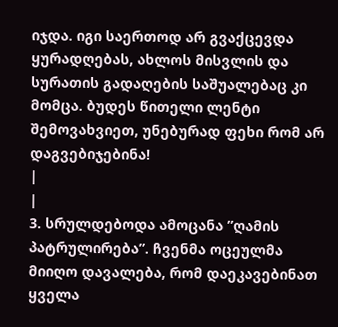იჯდა. იგი საერთოდ არ გვაქცევდა ყურადღებას, ახლოს მისვლის და სურათის გადაღების საშუალებაც კი მომცა. ბუდეს წითელი ლენტი შემოვახვიეთ, უნებურად ფეხი რომ არ დაგვებიჯებინა!
|
|
3. სრულდებოდა ამოცანა ”ღამის პატრულირება”. ჩვენმა ოცეულმა მიიღო დავალება, რომ დაეკავებინათ ყველა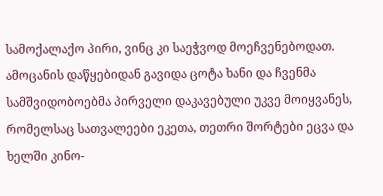სამოქალაქო პირი, ვინც კი საეჭვოდ მოეჩვენებოდათ. ამოცანის დაწყებიდან გავიდა ცოტა ხანი და ჩვენმა სამშვიდობოებმა პირველი დაკავებული უკვე მოიყვანეს, რომელსაც სათვალეები ეკეთა, თეთრი შორტები ეცვა და ხელში კინო-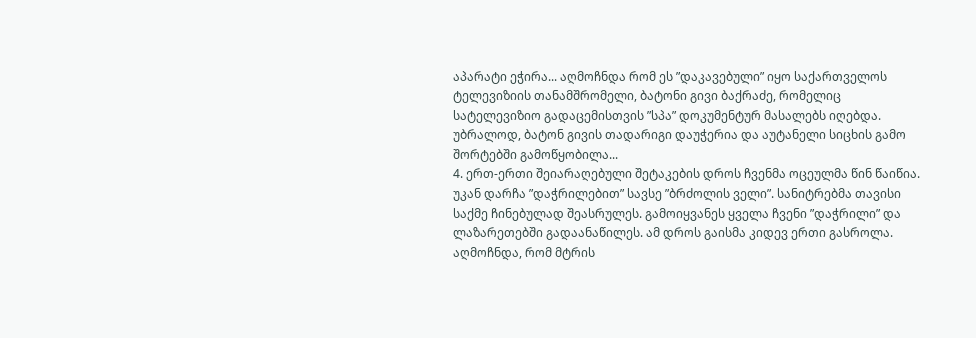აპარატი ეჭირა... აღმოჩნდა რომ ეს ”დაკავებული” იყო საქართველოს ტელევიზიის თანამშრომელი, ბატონი გივი ბაქრაძე, რომელიც სატელევიზიო გადაცემისთვის ”სპა” დოკუმენტურ მასალებს იღებდა. უბრალოდ, ბატონ გივის თადარიგი დაუჭერია და აუტანელი სიცხის გამო შორტებში გამოწყობილა...
4. ერთ-ერთი შეიარაღებული შეტაკების დროს ჩვენმა ოცეულმა წინ წაიწია. უკან დარჩა ”დაჭრილებით” სავსე ”ბრძოლის ველი”. სანიტრებმა თავისი საქმე ჩინებულად შეასრულეს. გამოიყვანეს ყველა ჩვენი ”დაჭრილი” და ლაზარეთებში გადაანაწილეს. ამ დროს გაისმა კიდევ ერთი გასროლა. აღმოჩნდა, რომ მტრის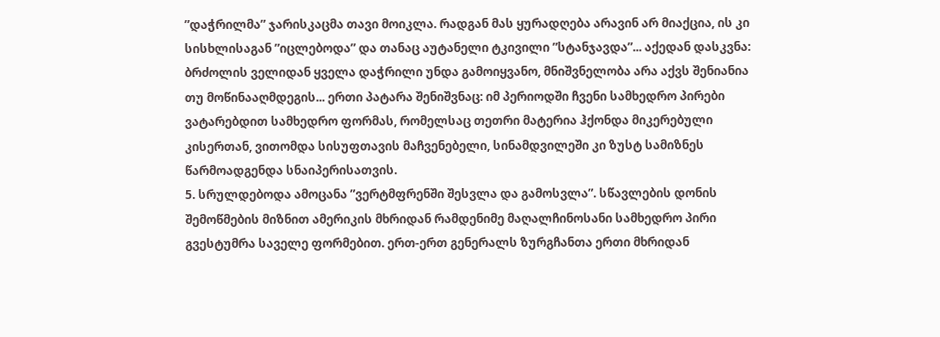”დაჭრილმა” ჯარისკაცმა თავი მოიკლა. რადგან მას ყურადღება არავინ არ მიაქცია, ის კი სისხლისაგან ”იცლებოდა” და თანაც აუტანელი ტკივილი ”სტანჯავდა”... აქედან დასკვნა: ბრძოლის ველიდან ყველა დაჭრილი უნდა გამოიყვანო, მნიშვნელობა არა აქვს შენიანია თუ მოწინააღმდეგის... ერთი პატარა შენიშვნაც: იმ პერიოდში ჩვენი სამხედრო პირები ვატარებდით სამხედრო ფორმას, რომელსაც თეთრი მატერია ჰქონდა მიკერებული კისერთან, ვითომდა სისუფთავის მაჩვენებელი, სინამდვილეში კი ზუსტ სამიზნეს წარმოადგენდა სნაიპერისათვის.
5. სრულდებოდა ამოცანა ”ვერტმფრენში შესვლა და გამოსვლა”. სწავლების დონის შემოწმების მიზნით ამერიკის მხრიდან რამდენიმე მაღალჩინოსანი სამხედრო პირი გვესტუმრა საველე ფორმებით. ერთ-ერთ გენერალს ზურგჩანთა ერთი მხრიდან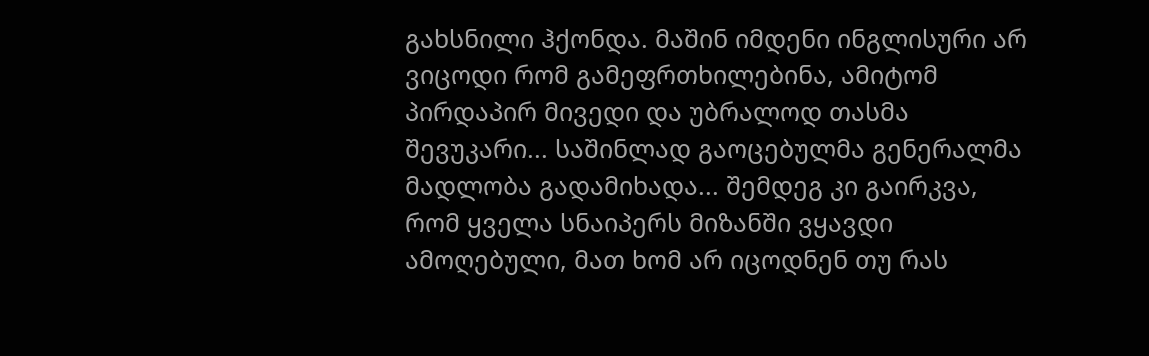გახსნილი ჰქონდა. მაშინ იმდენი ინგლისური არ ვიცოდი რომ გამეფრთხილებინა, ამიტომ პირდაპირ მივედი და უბრალოდ თასმა შევუკარი... საშინლად გაოცებულმა გენერალმა მადლობა გადამიხადა... შემდეგ კი გაირკვა, რომ ყველა სნაიპერს მიზანში ვყავდი ამოღებული, მათ ხომ არ იცოდნენ თუ რას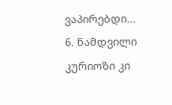ვაპირებდი...
6. ნამდვილი კურიოზი კი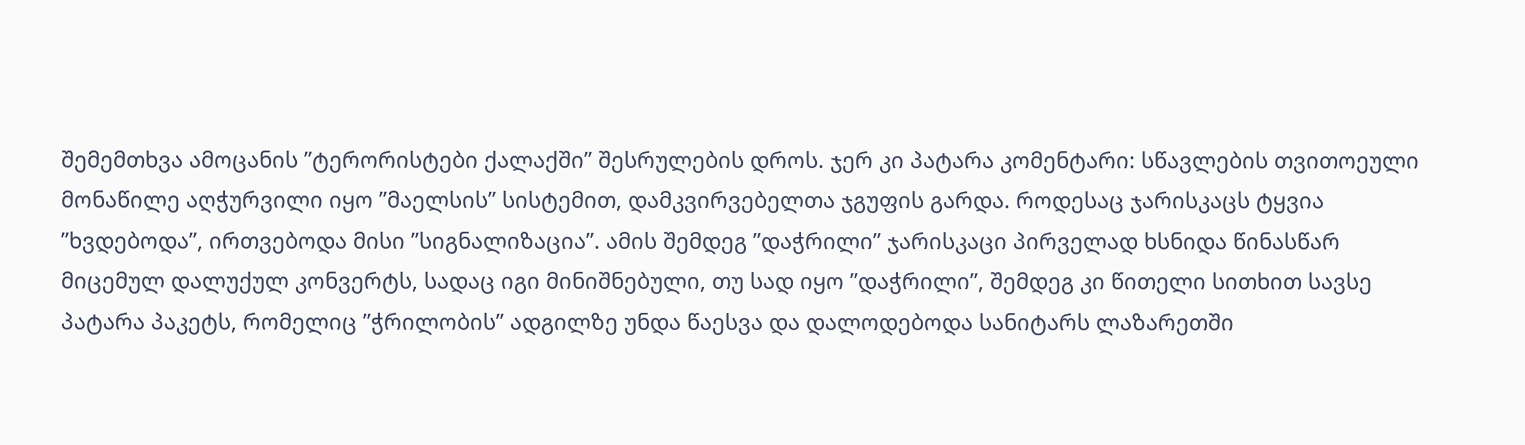შემემთხვა ამოცანის ”ტერორისტები ქალაქში” შესრულების დროს. ჯერ კი პატარა კომენტარი: სწავლების თვითოეული მონაწილე აღჭურვილი იყო ”მაელსის” სისტემით, დამკვირვებელთა ჯგუფის გარდა. როდესაც ჯარისკაცს ტყვია ”ხვდებოდა”, ირთვებოდა მისი ”სიგნალიზაცია”. ამის შემდეგ ”დაჭრილი” ჯარისკაცი პირველად ხსნიდა წინასწარ მიცემულ დალუქულ კონვერტს, სადაც იგი მინიშნებული, თუ სად იყო ”დაჭრილი”, შემდეგ კი წითელი სითხით სავსე პატარა პაკეტს, რომელიც ”ჭრილობის” ადგილზე უნდა წაესვა და დალოდებოდა სანიტარს ლაზარეთში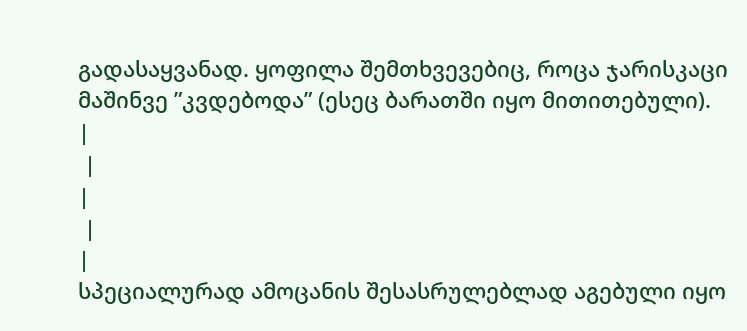გადასაყვანად. ყოფილა შემთხვევებიც, როცა ჯარისკაცი მაშინვე ”კვდებოდა” (ესეც ბარათში იყო მითითებული).
|
 |
|
 |
|
სპეციალურად ამოცანის შესასრულებლად აგებული იყო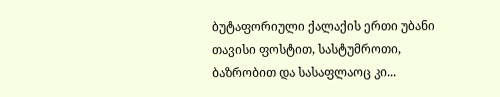ბუტაფორიული ქალაქის ერთი უბანი თავისი ფოსტით, სასტუმროთი, ბაზრობით და სასაფლაოც კი...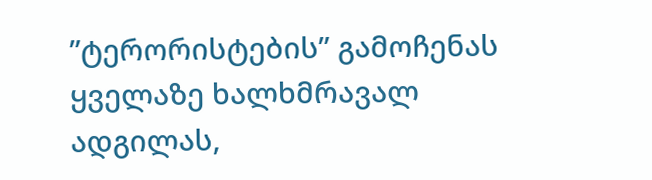”ტერორისტების” გამოჩენას ყველაზე ხალხმრავალ ადგილას,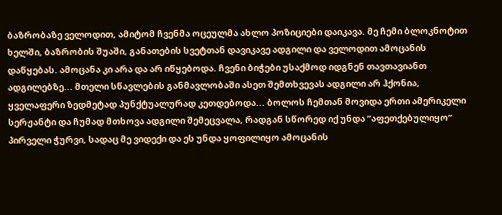ბაზრობაზე ველოდით, ამიტომ ჩვენმა ოცეულმა ახლო პოზიციები დაიკავა. მე ჩემი ბლოკნოტით ხელში, ბაზრობის შუაში, განათების სვეტთან დავიკავე ადგილი და ველოდით ამოცანის დაწყებას. ამოცანა კი არა და არ იწყებოდა. ჩვენი ბიჭები უსაქმოდ იდგნენ თავთავიანთ ადგილებზე... მთელი სწავლების განმავლობაში ასეთ შემთხვევას ადგილი არ ჰქონია, ყველაფერი ზედმეტად პუნქტუალურად კეთდებოდა... ბოლოს ჩემთან მოვიდა ერთი ამერიკელი სერჟანტი და ჩუმად მთხოვა ადგილი შემეცვალა, რადგან სწორედ იქ უნდა ”აფეთქებულიყო” პირველი ჭურვი, სადაც მე ვიდექი და ეს უნდა ყოფილიყო ამოცანის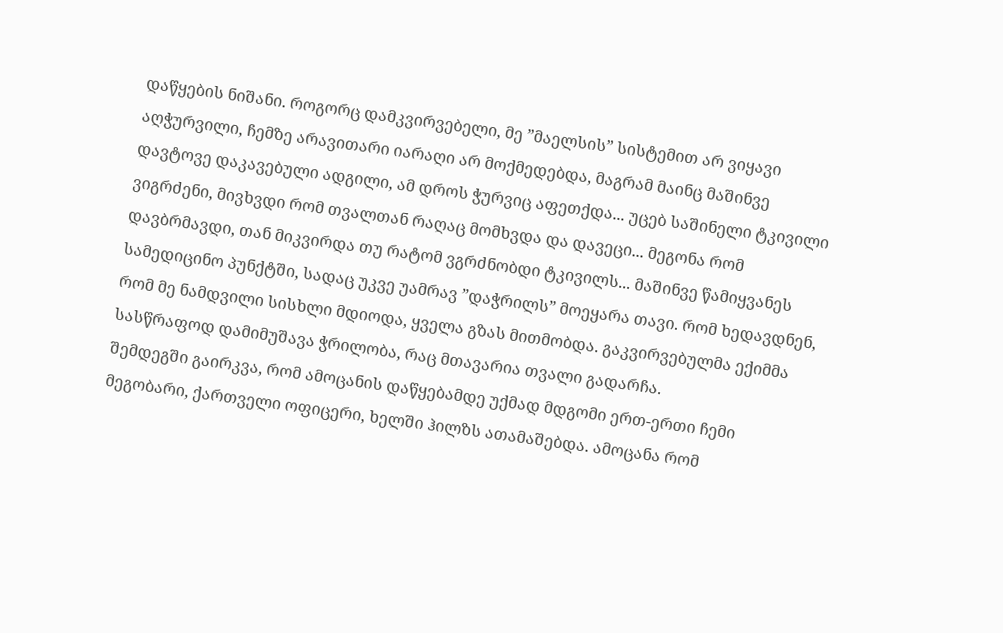დაწყების ნიშანი. როგორც დამკვირვებელი, მე ”მაელსის” სისტემით არ ვიყავი აღჭურვილი, ჩემზე არავითარი იარაღი არ მოქმედებდა, მაგრამ მაინც მაშინვე დავტოვე დაკავებული ადგილი, ამ დროს ჭურვიც აფეთქდა... უცებ საშინელი ტკივილი ვიგრძენი, მივხვდი რომ თვალთან რაღაც მომხვდა და დავეცი... მეგონა რომ დავბრმავდი, თან მიკვირდა თუ რატომ ვგრძნობდი ტკივილს... მაშინვე წამიყვანეს სამედიცინო პუნქტში, სადაც უკვე უამრავ ”დაჭრილს” მოეყარა თავი. რომ ხედავდნენ, რომ მე ნამდვილი სისხლი მდიოდა, ყველა გზას მითმობდა. გაკვირვებულმა ექიმმა სასწრაფოდ დამიმუშავა ჭრილობა, რაც მთავარია თვალი გადარჩა.
შემდეგში გაირკვა, რომ ამოცანის დაწყებამდე უქმად მდგომი ერთ-ერთი ჩემი მეგობარი, ქართველი ოფიცერი, ხელში ჰილზს ათამაშებდა. ამოცანა რომ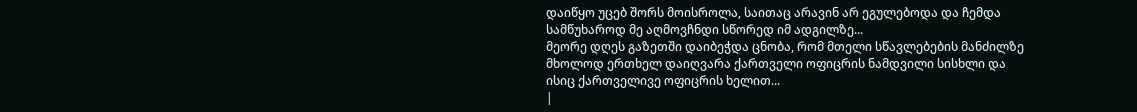დაიწყო უცებ შორს მოისროლა, საითაც არავინ არ ეგულებოდა და ჩემდა სამწუხაროდ მე აღმოვჩნდი სწორედ იმ ადგილზე...
მეორე დღეს გაზეთში დაიბეჭდა ცნობა, რომ მთელი სწავლებების მანძილზე მხოლოდ ერთხელ დაიღვარა ქართველი ოფიცრის ნამდვილი სისხლი და ისიც ქართველივე ოფიცრის ხელით...
|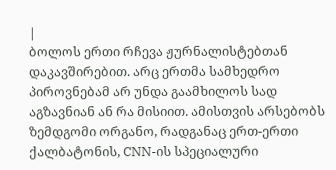|
ბოლოს ერთი რჩევა ჟურნალისტებთან დაკავშირებით. არც ერთმა სამხედრო პიროვნებამ არ უნდა გაამხილოს სად აგზავნიან ან რა მისიით. ამისთვის არსებობს ზემდგომი ორგანო, რადგანაც ერთ-ერთი ქალბატონის, CNN-ის სპეციალური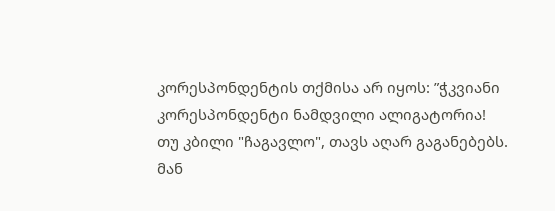კორესპონდენტის თქმისა არ იყოს: ”ჭკვიანი კორესპონდენტი ნამდვილი ალიგატორია! თუ კბილი "ჩაგავლო", თავს აღარ გაგანებებს. მან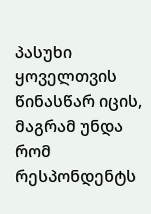პასუხი ყოველთვის წინასწარ იცის, მაგრამ უნდა რომ რესპონდენტს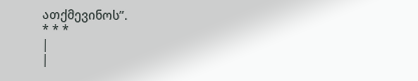ათქმევინოს”.
* * *
|
|